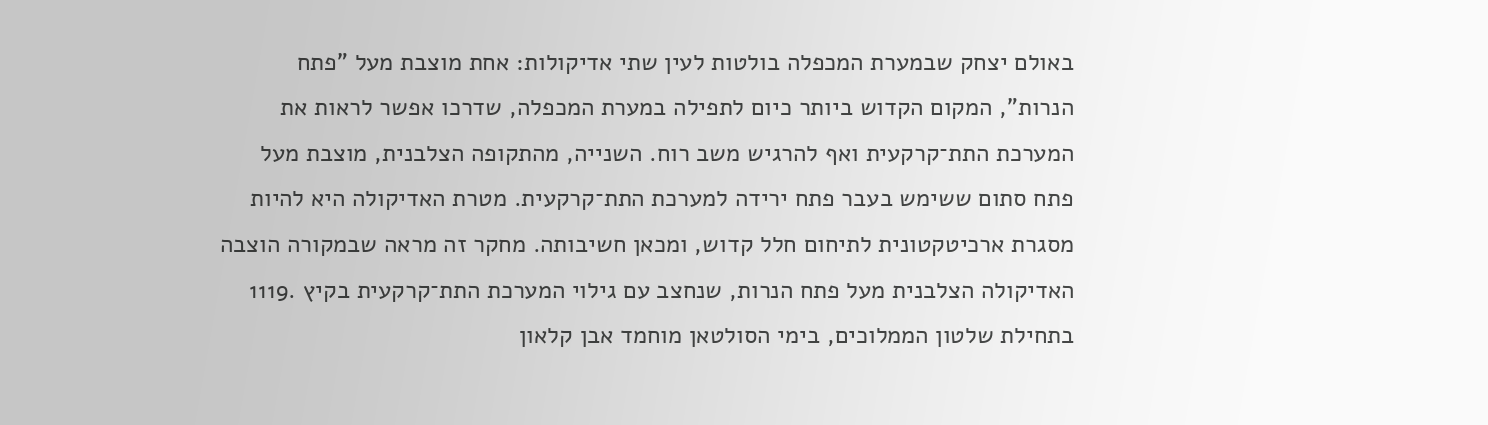באולם יצחק שבמערת המכפלה בולטות לעין שתי אדיקולות: אחת מוצבת מעל "פתח
הנרות", המקום הקדוש ביותר כיום לתפילה במערת המכפלה, שדרכו אפשר לראות את
המערכת התת־קרקעית ואף להרגיש משב רוח. השנייה, מהתקופה הצלבנית, מוצבת מעל
פתח סתום ששימש בעבר פתח ירידה למערכת התת־קרקעית. מטרת האדיקולה היא להיות
מסגרת ארכיטקטונית לתיחום חלל קדוש, ומכאן חשיבותה. מחקר זה מראה שבמקורה הוצבה
האדיקולה הצלבנית מעל פתח הנרות, שנחצב עם גילוי המערכת התת־קרקעית בקיץ .1119
בתחילת שלטון הממלוכים, בימי הסולטאן מוחמד אבן קלאון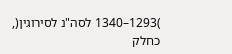)1293–1340 לסה"נ לסירוגין(,
כחלק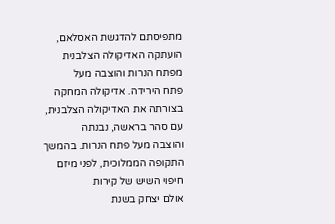מתפיסתם להדגשת האסלאם, הועתקה האדיקולה הצלבנית מפתח הנרות והוצבה מעל
פתח הירידה. אדיקולה המחקה בצורתה את האדיקולה הצלבנית, עם סהר בראשה, נבנתה
והוצבה מעל פתח הנרות. בהמשך התקופה הממלוכית, לפני מיזם חיפוי השיש של קירות
אולם יצחק בשנת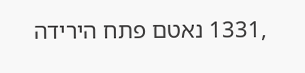,1331 נאטם פתח הירידה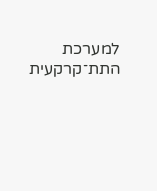למערכת התת־קרקעית